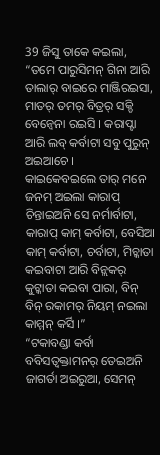39 ଜିସୁ ତାକେ କଇଲା, “ତମେ ପାରୁସିମନ୍ ଗିନା ଆରି ତାଲାର୍ ବାଇରେ ମାଞ୍ଜିରଇସା, ମାତର୍ ତମର୍ ବିତ୍ରର୍ ସକ୍ଡି ବେନ୍ବେନା ରଇସି । କରାପ୍ଟା ଆରି ଲବ୍ କର୍ବାଟା ସବୁ ପୁରୁନ୍ ଅଇଆଚେ ।
କାଇକେବଇଲେ ତାର୍ ମନେ ଜନମ୍ ଅଇଲା କାରାପ୍ ଚିନ୍ତାଇଅନି ସେ ନର୍ମାର୍ବାଟା, କାରାପ୍ କାମ୍ କର୍ବାଟା, ବେସିଆ କାମ୍ କର୍ବାଟା, ଚର୍ବାଟା, ମିଚ୍କାତା କଇବାଟା ଆରି ବିନ୍ଲକର୍ କୁଟ୍କାତା କଇବା ପାରା, ବିନ୍ ବିନ୍ ରକାମର୍ ନିୟମ୍ ନଇଲା କାମ୍ମନ୍ କର୍ସି ।”
“ଟକାବଣ୍ଡା କର୍ବା ବବିସତ୍ବକ୍ତାମନର୍ ତେଇଅନି ଜାଗର୍ତା ଅଇରୁଆ, ସେମନ୍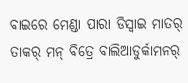ବାଇରେ ମେଣ୍ଡା ପାରା ଡିସ୍ବାଇ ମାତର୍ ତାକର୍ ମନ୍ ବିତ୍ରେ ବାଲିଆଡୁର୍କାମନର୍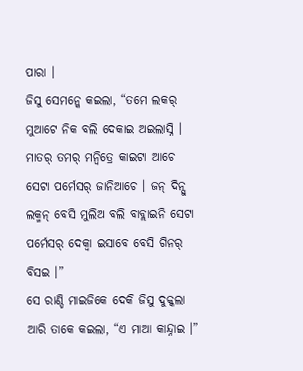ପାରା ।
ଜିସୁ ସେମନ୍କେ କଇଲା, “ତମେ ଲକର୍ ମୁଆଟେ ନିକ ବଲି ଦେକାଇ ଅଇଲାସ୍ନି । ମାତର୍ ତମର୍ ମନ୍ବିତ୍ରେ କାଇଟା ଆଚେ ସେଟା ପର୍ମେସର୍ ଜାନିଆଚେ । ଜନ୍ ଦିନ୍ସୁ ଲକ୍ମନ୍ ବେସି ମୁଲିଅ ବଲି ବାବ୍ଲାଇନି ସେଟା ପର୍ମେସର୍ ଦେକ୍ବା ଇସାବେ ବେସି ଗିନର୍ ବିସଇ ।”
ସେ ରାଣ୍ଡି ମାଇଜିକେ ଦେକି ଜିସୁ ଦୁକ୍କଲା ଆରି ତାକେ କଇଲା, “ଏ ମାଆ କାନ୍ଦ୍ନାଇ ।”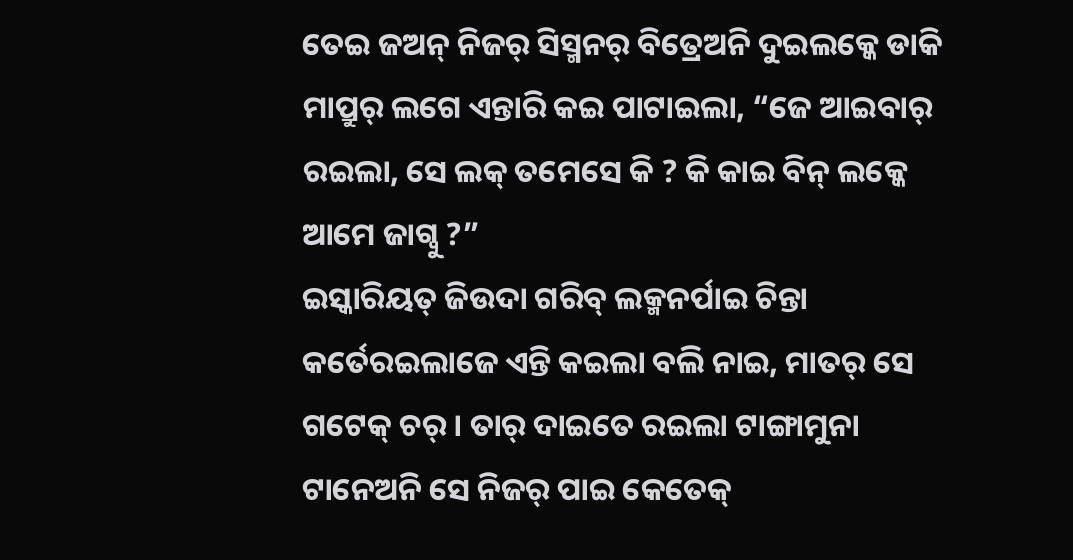ତେଇ ଜଅନ୍ ନିଜର୍ ସିସ୍ମନର୍ ବିତ୍ରେଅନି ଦୁଇଲକ୍କେ ଡାକି ମାପ୍ରୁର୍ ଲଗେ ଏନ୍ତାରି କଇ ପାଟାଇଲା, “ଜେ ଆଇବାର୍ ରଇଲା, ସେ ଲକ୍ ତମେସେ କି ? କି କାଇ ବିନ୍ ଲକ୍କେ ଆମେ ଜାଗ୍ବୁ ?”
ଇସ୍କାରିୟତ୍ ଜିଉଦା ଗରିବ୍ ଲକ୍ମନର୍ପାଇ ଚିନ୍ତା କର୍ତେରଇଲାଜେ ଏନ୍ତି କଇଲା ବଲି ନାଇ, ମାତର୍ ସେ ଗଟେକ୍ ଚର୍ । ତାର୍ ଦାଇତେ ରଇଲା ଟାଙ୍ଗାମୁନା ଟାନେଅନି ସେ ନିଜର୍ ପାଇ କେତେକ୍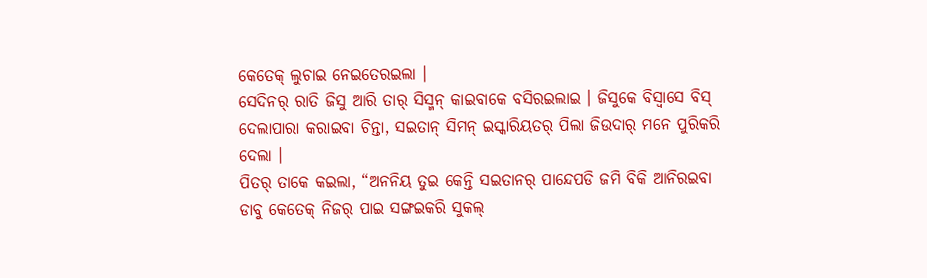କେତେକ୍ ଲୁଚାଇ ନେଇତେରଇଲା ।
ସେଦିନର୍ ରାତି ଜିସୁ ଆରି ତାର୍ ସିସ୍ମନ୍ କାଇବାକେ ବସିରଇଲାଇ । ଜିସୁକେ ବିସ୍ବାସେ ବିସ୍ ଦେଲାପାରା କରାଇବା ଚିନ୍ତା, ସଇତାନ୍ ସିମନ୍ ଇସ୍କାରିୟତର୍ ପିଲା ଜିଉଦାର୍ ମନେ ପୁରିକରି ଦେଲା ।
ପିତର୍ ତାକେ କଇଲା, “ଅନନିୟ ତୁଇ କେନ୍ତି ସଇତାନର୍ ପାନ୍ଦେପଡି ଜମି ବିକି ଆନିରଇବା ଡାବୁ କେତେକ୍ ନିଜର୍ ପାଇ ସଙ୍ଗଇକରି ସୁକଲ୍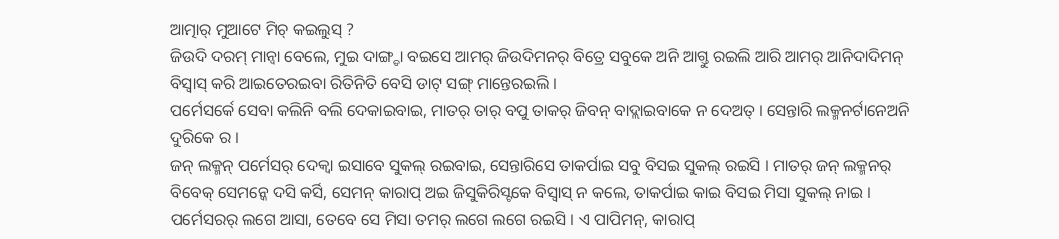ଆତ୍ମାର୍ ମୁଆଟେ ମିଚ୍ କଇଲୁସ୍ ?
ଜିଉଦି ଦରମ୍ ମାନ୍ବା ବେଲେ, ମୁଇ ଦାଙ୍ଗ୍ଡା ବଇସେ ଆମର୍ ଜିଉଦିମନର୍ ବିତ୍ରେ ସବୁକେ ଅନି ଆଗ୍ତୁ ରଇଲି ଆରି ଆମର୍ ଆନିଦାଦିମନ୍ ବିସ୍ବାସ୍ କରି ଆଇତେରଇବା ରିତିନିତି ବେସି ଡାଟ୍ ସଙ୍ଗ୍ ମାନ୍ତେରଇଲି ।
ପର୍ମେସର୍କେ ସେବା କଲିନି ବଲି ଦେକାଇବାଇ, ମାତର୍ ତାର୍ ବପୁ ତାକର୍ ଜିବନ୍ ବାଦ୍ଲାଇବାକେ ନ ଦେଅତ୍ । ସେନ୍ତାରି ଲକ୍ମନର୍ଟାନେଅନି ଦୁରିକେ ର ।
ଜନ୍ ଲକ୍ମନ୍ ପର୍ମେସର୍ ଦେକ୍ବା ଇସାବେ ସୁକଲ୍ ରଇବାଇ, ସେନ୍ତାରିସେ ତାକର୍ପାଇ ସବୁ ବିସଇ ସୁକଲ୍ ରଇସି । ମାତର୍ ଜନ୍ ଲକ୍ମନର୍ ବିବେକ୍ ସେମନ୍କେ ଦସି କର୍ସି, ସେମନ୍ କାରାପ୍ ଅଇ ଜିସୁକିରିସ୍ଟକେ ବିସ୍ବାସ୍ ନ କଲେ, ତାକର୍ପାଇ କାଇ ବିସଇ ମିସା ସୁକଲ୍ ନାଇ ।
ପର୍ମେସରର୍ ଲଗେ ଆସା, ତେବେ ସେ ମିସା ତମର୍ ଲଗେ ଲଗେ ରଇସି । ଏ ପାପିମନ୍, କାରାପ୍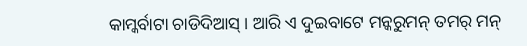କାମ୍କର୍ବାଟା ଚାଡିଦିଆସ୍ । ଆରି ଏ ଦୁଇବାଟେ ମନ୍କରୁମନ୍ ତମର୍ ମନ୍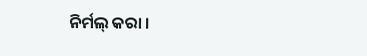ନିର୍ମଲ୍ କରା ।